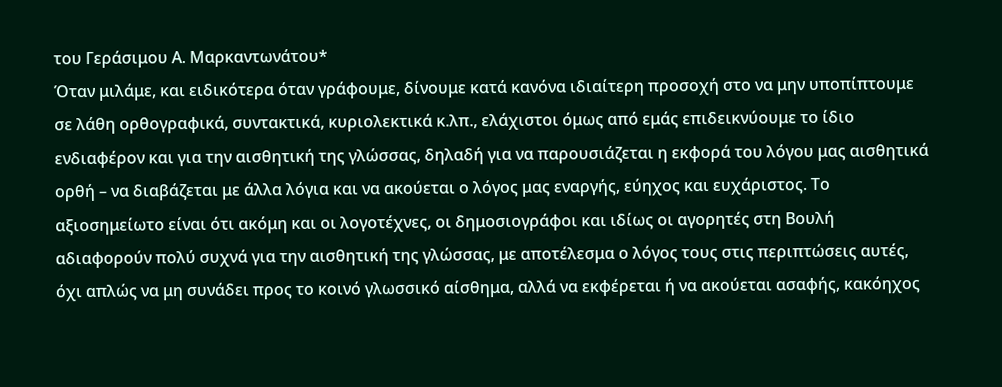του Γεράσιμου Α. Μαρκαντωνάτου*
Όταν μιλάμε, και ειδικότερα όταν γράφουμε, δίνουμε κατά κανόνα ιδιαίτερη προσοχή στο να μην υποπίπτουμε σε λάθη ορθογραφικά, συντακτικά, κυριολεκτικά κ.λπ., ελάχιστοι όμως από εμάς επιδεικνύουμε το ίδιο ενδιαφέρον και για την αισθητική της γλώσσας, δηλαδή για να παρουσιάζεται η εκφορά του λόγου μας αισθητικά ορθή – να διαβάζεται με άλλα λόγια και να ακούεται ο λόγος μας εναργής, εύηχος και ευχάριστος. Το αξιοσημείωτο είναι ότι ακόμη και οι λογοτέχνες, οι δημοσιογράφοι και ιδίως οι αγορητές στη Βουλή αδιαφορούν πολύ συχνά για την αισθητική της γλώσσας, με αποτέλεσμα ο λόγος τους στις περιπτώσεις αυτές, όχι απλώς να μη συνάδει προς το κοινό γλωσσικό αίσθημα, αλλά να εκφέρεται ή να ακούεται ασαφής, κακόηχος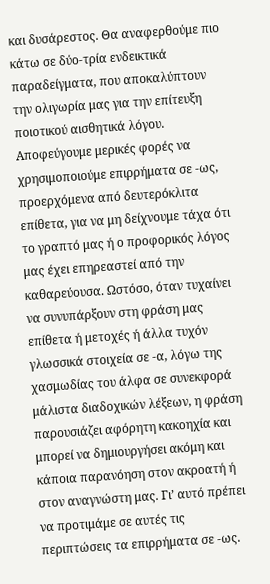και δυσάρεστος. Θα αναφερθούμε πιο κάτω σε δύο-τρία ενδεικτικά παραδείγματα, που αποκαλύπτουν την ολιγωρία μας για την επίτευξη ποιοτικού αισθητικά λόγου.
Αποφεύγουμε μερικές φορές να χρησιμοποιούμε επιρρήματα σε -ως, προερχόμενα από δευτερόκλιτα επίθετα, για να μη δείχνουμε τάχα ότι το γραπτό μας ή ο προφορικός λόγος μας έχει επηρεαστεί από την καθαρεύουσα. Ωστόσο, όταν τυχαίνει να συνυπάρξουν στη φράση μας επίθετα ή μετοχές ή άλλα τυχόν γλωσσικά στοιχεία σε -α, λόγω της χασμωδίας του άλφα σε συνεκφορά μάλιστα διαδοχικών λέξεων, η φράση παρουσιάζει αφόρητη κακοηχία και μπορεί να δημιουργήσει ακόμη και κάποια παρανόηση στον ακροατή ή στον αναγνώστη μας. Γι’ αυτό πρέπει να προτιμάμε σε αυτές τις περιπτώσεις τα επιρρήματα σε -ως.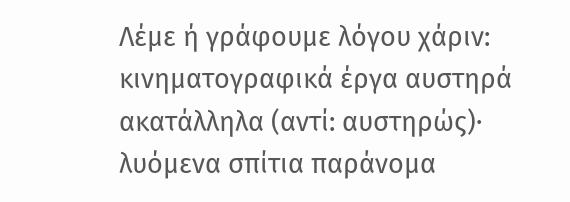Λέμε ή γράφουμε λόγου χάριν: κινηματογραφικά έργα αυστηρά ακατάλληλα (αντί: αυστηρώς)· λυόμενα σπίτια παράνομα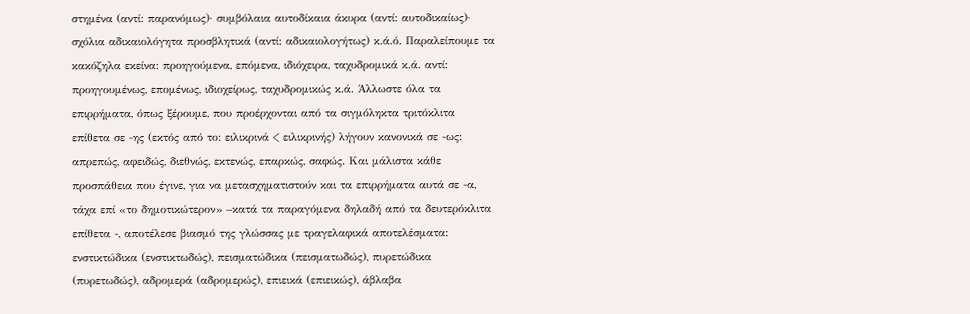στημένα (αντί: παρανόμως)· συμβόλαια αυτοδίκαια άκυρα (αντί: αυτοδικαίως)· σχόλια αδικαιολόγητα προσβλητικά (αντί: αδικαιολογήτως) κ.ά.ό. Παραλείπουμε τα κακόζηλα εκείνα: προηγούμενα, επόμενα, ιδιόχειρα, ταχυδρομικά κ.ά. αντί: προηγουμένως, επομένως, ιδιοχείρως, ταχυδρομικώς κ.ά. Άλλωστε όλα τα επιρρήματα, όπως ξέρουμε, που προέρχονται από τα σιγμόληκτα τριτόκλιτα επίθετα σε -ης (εκτός από το: ειλικρινά < ειλικρινής) λήγουν κανονικά σε -ως: απρεπώς, αφειδώς, διεθνώς, εκτενώς, επαρκώς, σαφώς. Και μάλιστα κάθε προσπάθεια που έγινε, για να μετασχηματιστούν και τα επιρρήματα αυτά σε -α, τάχα επί «το δημοτικώτερον» –κατά τα παραγόμενα δηλαδή από τα δευτερόκλιτα επίθετα -, αποτέλεσε βιασμό της γλώσσας με τραγελαφικά αποτελέσματα: ενστικτώδικα (ενστικτωδώς), πεισματώδικα (πεισματωδώς), πυρετώδικα (πυρετωδώς), αδρομερά (αδρομερώς), επιεικά (επιεικώς), άβλαβα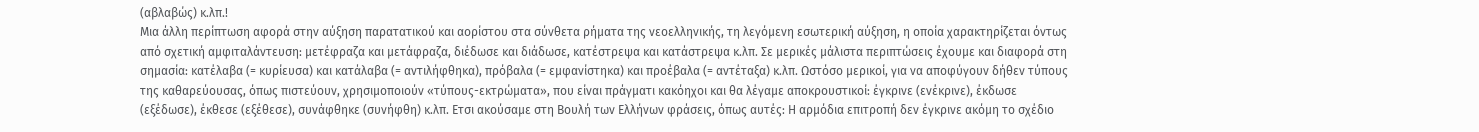(αβλαβώς) κ.λπ.!
Μια άλλη περίπτωση αφορά στην αύξηση παρατατικού και αορίστου στα σύνθετα ρήματα της νεοελληνικής, τη λεγόμενη εσωτερική αύξηση, η οποία χαρακτηρίζεται όντως από σχετική αμφιταλάντευση: μετέφραζα και μετάφραζα, διέδωσε και διάδωσε, κατέστρεψα και κατάστρεψα κ.λπ. Σε μερικές μάλιστα περιπτώσεις έχουμε και διαφορά στη σημασία: κατέλαβα (= κυρίευσα) και κατάλαβα (= αντιλήφθηκα), πρόβαλα (= εμφανίστηκα) και προέβαλα (= αντέταξα) κ.λπ. Ωστόσο μερικοί, για να αποφύγουν δήθεν τύπους της καθαρεύουσας, όπως πιστεύουν, χρησιμοποιούν «τύπους-εκτρώματα», που είναι πράγματι κακόηχοι και θα λέγαμε αποκρουστικοί: έγκρινε (ενέκρινε), έκδωσε (εξέδωσε), έκθεσε (εξέθεσε), συνάφθηκε (συνήφθη) κ.λπ. Ετσι ακούσαμε στη Βουλή των Ελλήνων φράσεις, όπως αυτές: Η αρμόδια επιτροπή δεν έγκρινε ακόμη το σχέδιο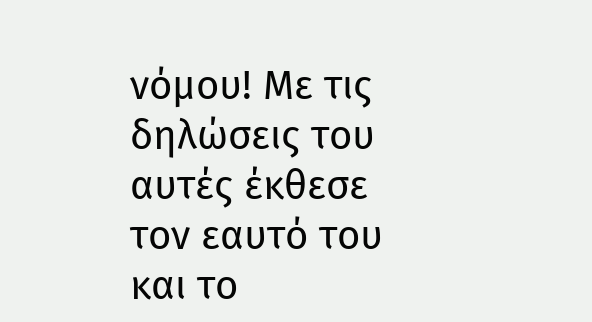νόμου! Με τις δηλώσεις του αυτές έκθεσε τον εαυτό του και το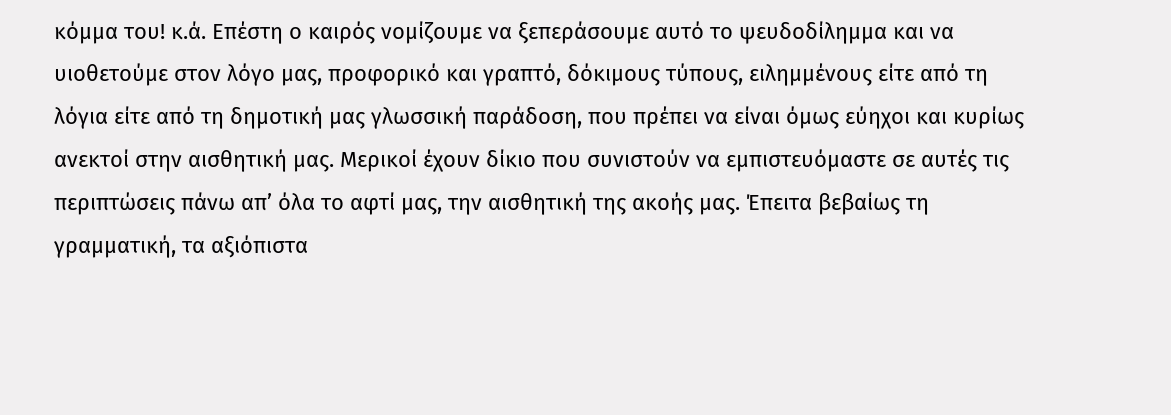κόμμα του! κ.ά. Επέστη ο καιρός νομίζουμε να ξεπεράσουμε αυτό το ψευδοδίλημμα και να υιοθετούμε στον λόγο μας, προφορικό και γραπτό, δόκιμους τύπους, ειλημμένους είτε από τη λόγια είτε από τη δημοτική μας γλωσσική παράδοση, που πρέπει να είναι όμως εύηχοι και κυρίως ανεκτοί στην αισθητική μας. Μερικοί έχουν δίκιο που συνιστούν να εμπιστευόμαστε σε αυτές τις περιπτώσεις πάνω απ’ όλα το αφτί μας, την αισθητική της ακοής μας. Έπειτα βεβαίως τη γραμματική, τα αξιόπιστα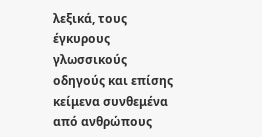λεξικά, τους έγκυρους γλωσσικούς οδηγούς και επίσης κείμενα συνθεμένα από ανθρώπους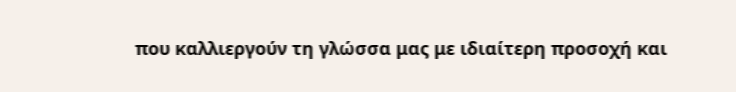που καλλιεργούν τη γλώσσα μας με ιδιαίτερη προσοχή και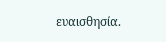ευαισθησία.